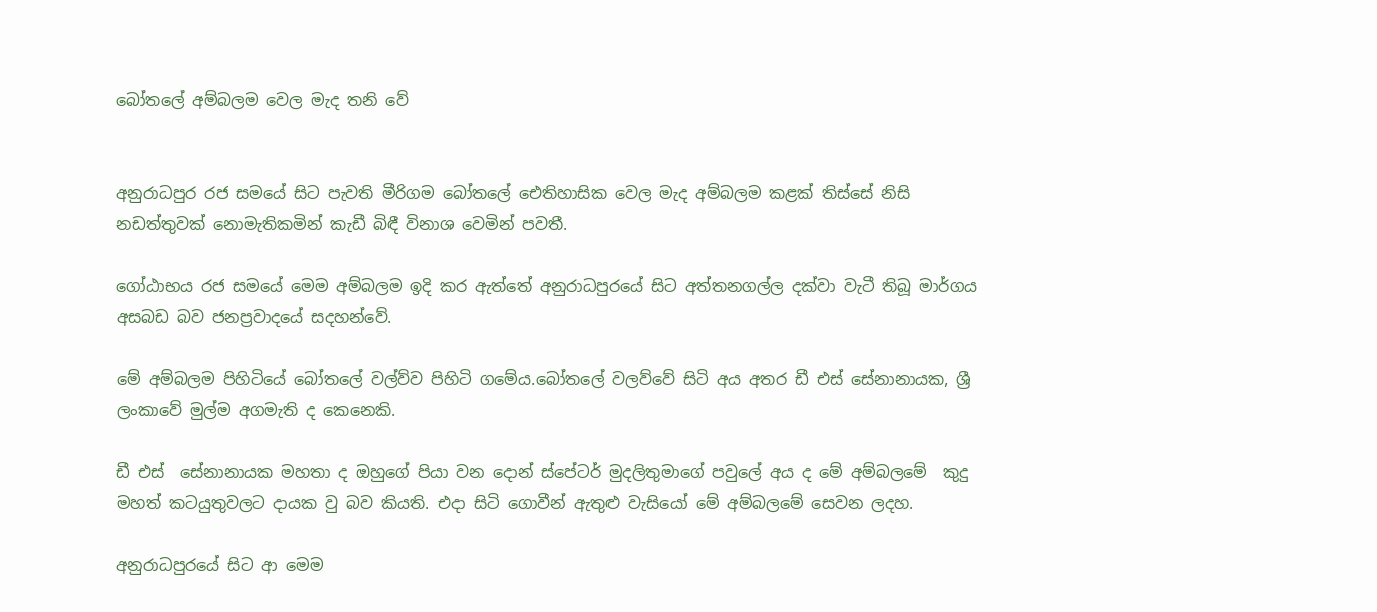බෝතලේ අම්බලම වෙල මැද තනි වේ


අනුරාධපුර රජ සමයේ සිට පැවති මීරිගම බෝතලේ ඓතිහාසික වෙල මැද අම්බලම කළක් තිස්සේ නිසි නඩත්තුවක් නොමැතිකමින් කැඩී බිඳී විනාශ වෙමින් පවතී.

ගෝඨාභය රජ සමයේ මෙම අම්බලම ඉදි කර ඇත්තේ අනුරාධපුරයේ සිට අත්තනගල්ල දක්වා වැටී තිබූ මාර්ගය අසබඩ බව ජනප්‍රවාදයේ සදහන්වේ.

මේ අම්බලම පිහිටියේ බෝතලේ වල්ව්ව පිහිටි ගමේය.බෝතලේ වලව්වේ සිටි අය අතර ඩී එස් සේනානායක, ශ්‍රී ලංකාවේ මුල්ම අගමැති ද කෙනෙකි.

ඩී එස්  සේනානායක මහතා ද ඔහුගේ පියා වන දොන් ස්පේටර් මුදලිතුමාගේ පවුලේ අය ද මේ අම්බලමේ  කුදු මහත් කටයුතුවලට දායක වු බව කියති. එදා සිටි ගොවීන් ඇතුළු වැසියෝ මේ අම්බලමේ සෙවන ලදහ.

අනුරාධපුරයේ සිට ආ මෙම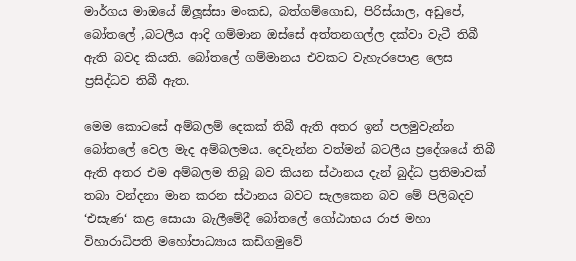මාර්ගය මාඔයේ ඕලූස්සා මංකඩ, බත්ගම්ගොඩ, පිරිස්යාල, අඩුපේ, බෝතලේ ,බටලීය ආදි ගම්මාන ඔස්සේ අත්තනගල්ල දක්වා වැටී තිබී ඇති බවද කියති. බෝතලේ ගම්මානය එවකට වැහැරපොළ ලෙස ප්‍රසිද්ධව තිබී ඇත.

මෙම කොටසේ අම්බලම් දෙකක් තිබී ඇති අතර ඉන් පලමුවැන්න බෝතලේ වෙල මැද අම්බලමය. දෙවැන්න වත්මන් බටලීය ප්‍රදේශයේ තිබී ඇති අතර එම අම්බලම තිබූ බව කියන ස්ථානය දැන් බුද්ධ ප්‍රතිමාවක් තබා වන්දනා මාන කරන ස්ථානය බවට සැලකෙන බව මේ පිලිබදව ‘එසැණ‘ කළ සොයා බැලීමේදී බෝතලේ ගෝඨාභය රාජ මහා විහාරාධිපති මහෝපාධ්‍යාය කඩිගමුවේ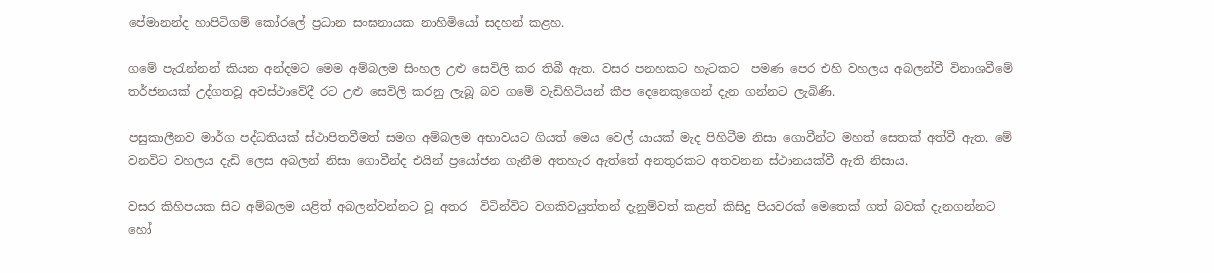පේමානන්ද හාපිටිගම් කෝරලේ ප්‍රධාන සංඝනායක නාහිමියෝ සදහන් කළහ.

ගමේ පැරැන්නන් කියන අන්දමට මෙම අම්බලම සිංහල උළු සෙවිලි කර තිබී ඇත. වසර පනහකට හැටකට  පමණ පෙර එහි වහලය අබලන්වී විනාශවීමේ තර්ජනයක් උද්ගතවූ අවස්ථාවේදී රට උළු සෙවිලි කරනු ලැබූ බව ගමේ වැඩිහිටියන් කීප දෙනෙකුගෙන් දැන ගන්නට ලැබිණි.

පසුකාලීනව මාර්ග පද්ධතියක් ස්ථාපිතවීමත් සමග අම්බලම අභාවයට ගියත් මෙය වෙල් යායක් මැද පිහිටීම නිසා ගොවීන්ට මහත් සෙතක් අත්වී ඇත. මේ වනවිට වහලය දැඩි ලෙස අබලන් නිසා ගොවීන්ද එයින් ප්‍රයෝජන ගැනීම අතහැර ඇත්තේ අනතුරකට අතවනන ස්ථානයක්වී ඇති නිසාය.

වසර කිහිපයක සිට අම්බලම යළිත් අබලන්වන්නට වූ අතර  විටින්විට වගකිවයුත්තන් දැනුම්වත් කළත් කිසිදු පියවරක් මෙතෙක් ගත් බවක් දැනගන්නට හෝ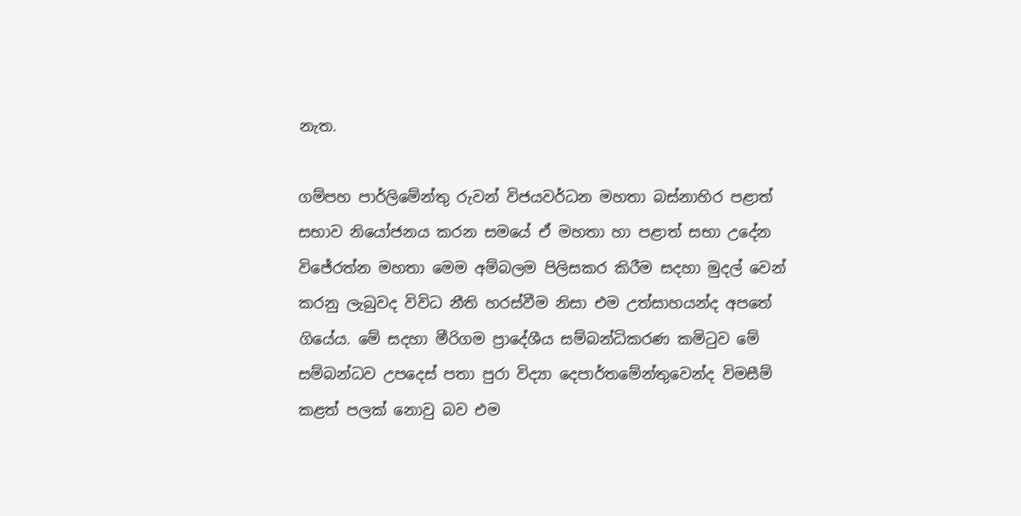නැත.

ගම්පහ පාර්ලිමේන්තු රුවන් විජයවර්ධන මහතා බස්නාහිර පළාත් සභාව නියෝජනය කරන සමයේ ඒ මහතා හා පළාත් සභා උදේන විජේරත්න මහතා මෙම අම්බලම පිලිසකර කිරීම සදහා මුදල් වෙන් කරනු ලැබුවද විවිධ නීති හරස්වීම නිසා එම උත්සාහයන්ද අපතේ ගියේය. මේ සදහා මීරිගම ප්‍රාදේශීය සම්බන්ධිකරණ කමිටුව මේ සම්බන්ධව උපදෙස් පතා පුරා විද්‍යා දෙපාර්තමේන්තුවෙන්ද විමසීම් කළත් පලක් නොවු බව එම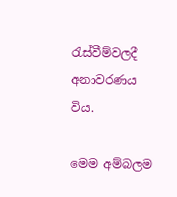රැස්වීම්වලදී අනාවරණය විය.

මෙම අම්බලම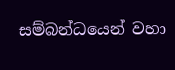සම්බන්ධයෙන් වහා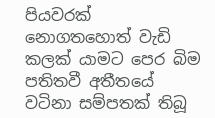පියවරක් නොගතහොත් වැඩි කලක් යාමට පෙර බිම පතිතවී අතීතයේ වටිනා සම්පතක් තිබූ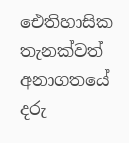ඓතිහාසික තැනක්වත් අනාගතයේ දරු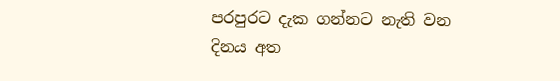පරපුරට දැක ගන්නට නැති වන දිනය අත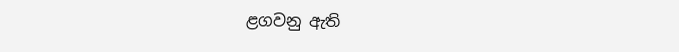ළගවනු ඇති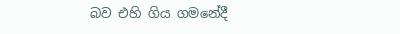බව එහි ගිය ගමනේදී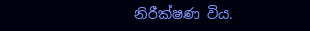නිරීක්ෂණ විය.